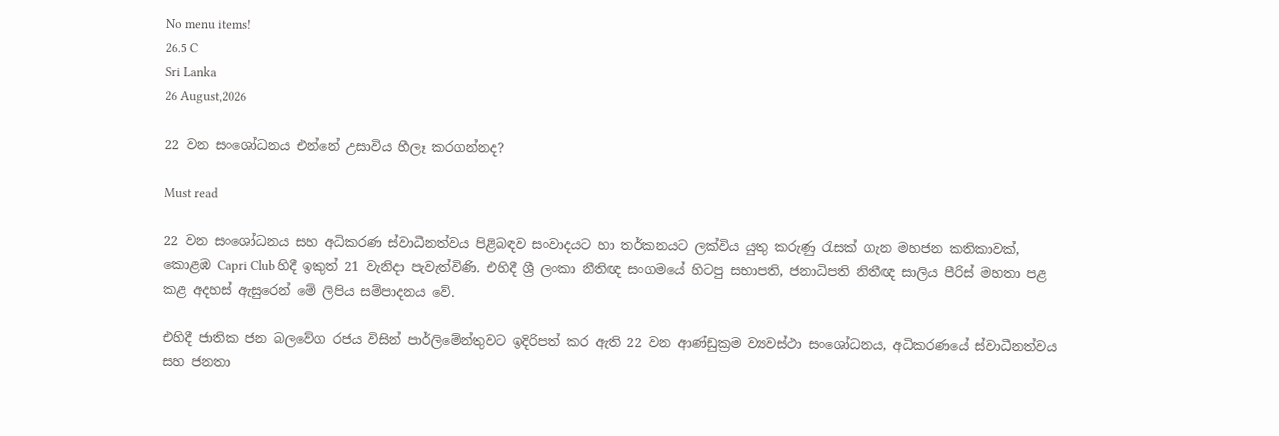No menu items!
26.5 C
Sri Lanka
26 August,2026

22 වන සංශෝධනය එන්නේ උසාවිය හීලෑ කරගන්නද?

Must read

22 වන සංශෝධනය සහ අධිකරණ ස්වාධීනත්වය පිළිබඳව සංවාදයට හා තර්කනයට ලක්විය යුතු කරුණු රැසක් ගැන මහජන කතිකාවක්, කොළඹ Capri Club හිදී ඉකුත් 21 වැනිදා පැවැත්විණි. එහිදී ශ්‍රී ලංකා නීතිඥ සංගමයේ හිටපු සභාපති, ජනාධිපති නිතීඥ සාලිය පීරිස් මහතා පළ කළ අදහස් ඇසුරෙන් මේ ලිපිය සම්පාදනය වේ.

එහිදී ජාතික ජන බලවේග රජය විසින් පාර්ලිමේන්තුවට ඉදිරිපත් කර ඇති 22 වන ආණ්ඩුක්‍රම ව්‍යවස්ථා සංශෝධනය, අධිකරණයේ ස්වාධීනත්වය සහ ජනතා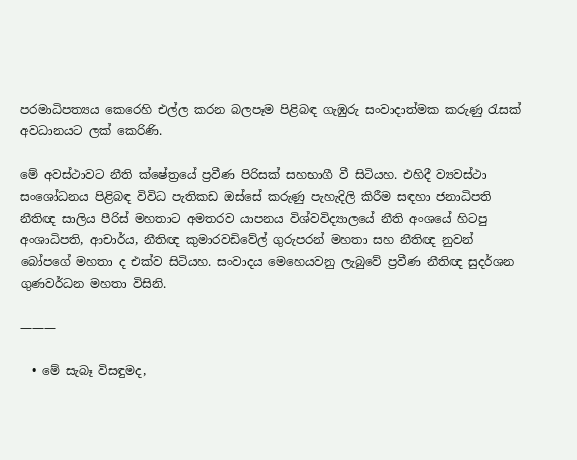පරමාධිපත්‍යය කෙරෙහි එල්ල කරන බලපෑම පිළිබඳ ගැඹුරු සංවාදාත්මක කරුණු රැසක් අවධානයට ලක් කෙරිණි.

මේ අවස්ථාවට නීති ක්ෂේත්‍රයේ ප්‍රවීණ පිරිසක් සහභාගී වී සිටියහ. එහිදී ව්‍යවස්ථා සංශෝධනය පිළිබඳ විවිධ පැතිකඩ ඔස්සේ කරුණු පැහැදිලි කිරීම සඳහා ජනාධිපති නීතිඥ සාලිය පීරිස් මහතාට අමතරව යාපනය විශ්වවිද්‍යාලයේ නීති අංශයේ හිටපු අංශාධිපති, ආචාර්ය, නීතිඥ කුමාරවඩිවේල් ගුරුපරන් මහතා සහ නීතිඥ නුවන් බෝපගේ මහතා ද එක්ව සිටියහ. සංවාදය මෙහෙයවනු ලැබුවේ ප්‍රවීණ නීතිඥ සුදර්ශන ගුණවර්ධන මහතා විසිනි.

———

  • මේ සැබෑ විසඳුමද,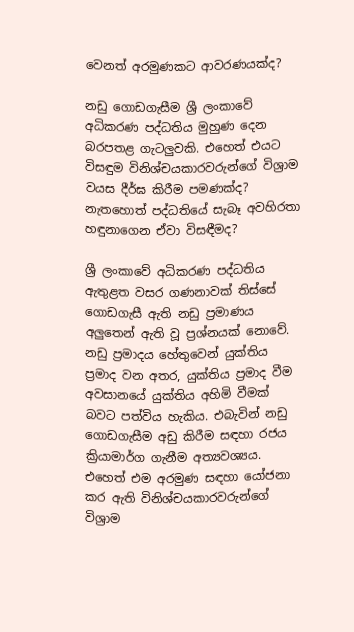වෙනත් අරමුණකට ආවරණයක්ද?

නඩු ගොඩගැසීම ශ්‍රී ලංකාවේ අධිකරණ පද්ධතිය මුහුණ දෙන බරපතළ ගැටලුවකි. එහෙත් එයට විසඳුම විනිශ්චයකාරවරුන්ගේ විශ්‍රාම වයස දීර්ඝ කිරීම පමණක්ද? නැතහොත් පද්ධතියේ සැබෑ අවහිරතා හඳුනාගෙන ඒවා විසඳීමද?

ශ්‍රී ලංකාවේ අධිකරණ පද්ධතිය ඇතුළත වසර ගණනාවක් තිස්සේ ගොඩගැසී ඇති නඩු ප්‍රමාණය අලුතෙන් ඇති වූ ප්‍රශ්නයක් නොවේ. නඩු ප්‍රමාදය හේතුවෙන් යුක්තිය ප්‍රමාද වන අතර, යුක්තිය ප්‍රමාද වීම අවසානයේ යුක්තිය අහිමි වීමක් බවට පත්විය හැකිය. එබැවින් නඩු ගොඩගැසීම අඩු කිරීම සඳහා රජය ක්‍රියාමාර්ග ගැනීම අත්‍යවශ්‍යය. එහෙත් එම අරමුණ සඳහා යෝජනා කර ඇති විනිශ්චයකාරවරුන්ගේ විශ්‍රාම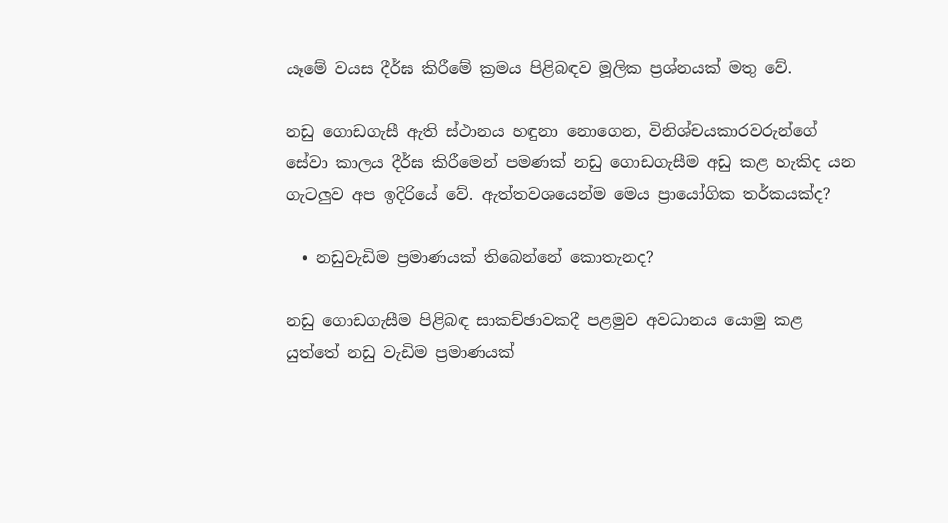යෑමේ වයස දීර්ඝ කිරීමේ ක්‍රමය පිළිබඳව මූලික ප්‍රශ්නයක් මතු වේ.

නඩු ගොඩගැසී ඇති ස්ථානය හඳුනා නොගෙන, විනිශ්චයකාරවරුන්ගේ සේවා කාලය දීර්ඝ කිරීමෙන් පමණක් නඩු ගොඩගැසීම අඩු කළ හැකිද යන ගැටලුව අප ඉදිරියේ වේ. ඇත්තවශයෙන්ම මෙය ප්‍රායෝගික තර්කයක්ද?

  • නඩුවැඩිම ප්‍රමාණයක් තිබෙන්නේ කොතැනද?

නඩු ගොඩගැසීම පිළිබඳ සාකච්ඡාවකදී පළමුව අවධානය යොමු කළ යුත්තේ නඩු වැඩිම ප්‍රමාණයක්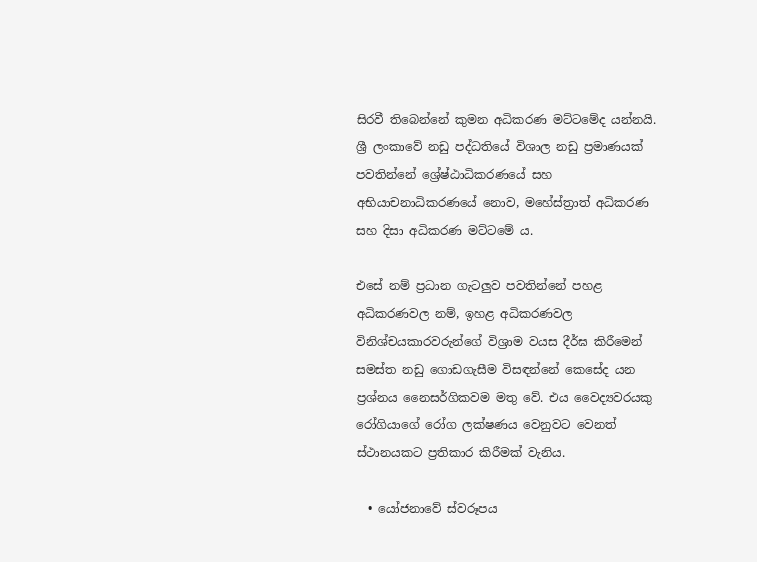සිරවී තිබෙන්නේ කුමන අධිකරණ මට්ටමේද යන්නයි. ශ්‍රී ලංකාවේ නඩු පද්ධතියේ විශාල නඩු ප්‍රමාණයක් පවතින්නේ ශ්‍රේෂ්ඨාධිකරණයේ සහ අභියාචනාධිකරණයේ නොව, මහේස්ත්‍රාත් අධිකරණ සහ දිසා අධිකරණ මට්ටමේ ය.

එසේ නම් ප්‍රධාන ගැටලුව පවතින්නේ පහළ අධිකරණවල නම්, ඉහළ අධිකරණවල විනිශ්චයකාරවරුන්ගේ විශ්‍රාම වයස දීර්ඝ කිරීමෙන් සමස්ත නඩු ගොඩගැසීම විසඳන්නේ කෙසේද යන ප්‍රශ්නය නෛසර්ගිකවම මතු වේ. එය වෛද්‍යවරයකු රෝගියාගේ රෝග ලක්ෂණය වෙනුවට වෙනත් ස්ථානයකට ප්‍රතිකාර කිරීමක් වැනිය.

  • යෝජනාවේ ස්වරූපය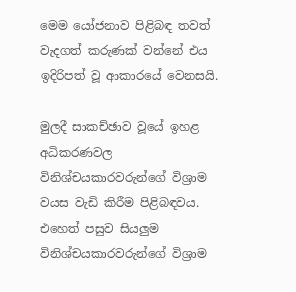මෙම යෝජනාව පිළිබඳ තවත් වැදගත් කරුණක් වන්නේ එය ඉදිරිපත් වූ ආකාරයේ වෙනසයි.

මුලදී සාකච්ඡාව වූයේ ඉහළ අධිකරණවල විනිශ්චයකාරවරුන්ගේ විශ්‍රාම වයස වැඩි කිරීම පිළිබඳවය. එහෙත් පසුව සියලුම විනිශ්චයකාරවරුන්ගේ විශ්‍රාම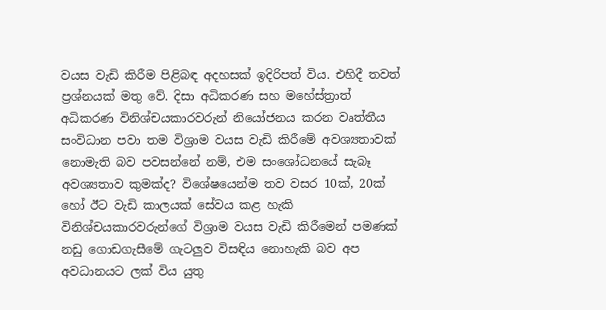වයස වැඩි කිරීම පිළිබඳ අදහසක් ඉදිරිපත් විය. එහිදී තවත් ප්‍රශ්නයක් මතු වේ. දිසා අධිකරණ සහ මහේස්ත්‍රාත් අධිකරණ විනිශ්චයකාරවරුන් නියෝජනය කරන වෘත්තීය සංවිධාන පවා තම විශ්‍රාම වයස වැඩි කිරීමේ අවශ්‍යතාවක් නොමැති බව පවසන්නේ නම්, එම සංශෝධනයේ සැබෑ අවශ්‍යතාව කුමක්ද? විශේෂයෙන්ම තව වසර 10ක්, 20ක් හෝ ඊට වැඩි කාලයක් සේවය කළ හැකි විනිශ්චයකාරවරුන්ගේ විශ්‍රාම වයස වැඩි කිරීමෙන් පමණක් නඩු ගොඩගැසීමේ ගැටලුව විසඳිය නොහැකි බව අප අවධානයට ලක් විය යුතු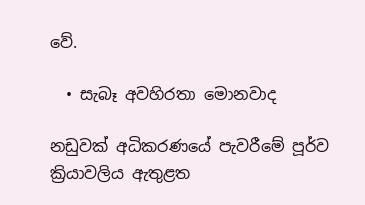වේ.

  • සැබෑ අවහිරතා මොනවාද

නඩුවක් අධිකරණයේ පැවරීමේ පූර්ව ක්‍රියාවලිය ඇතුළත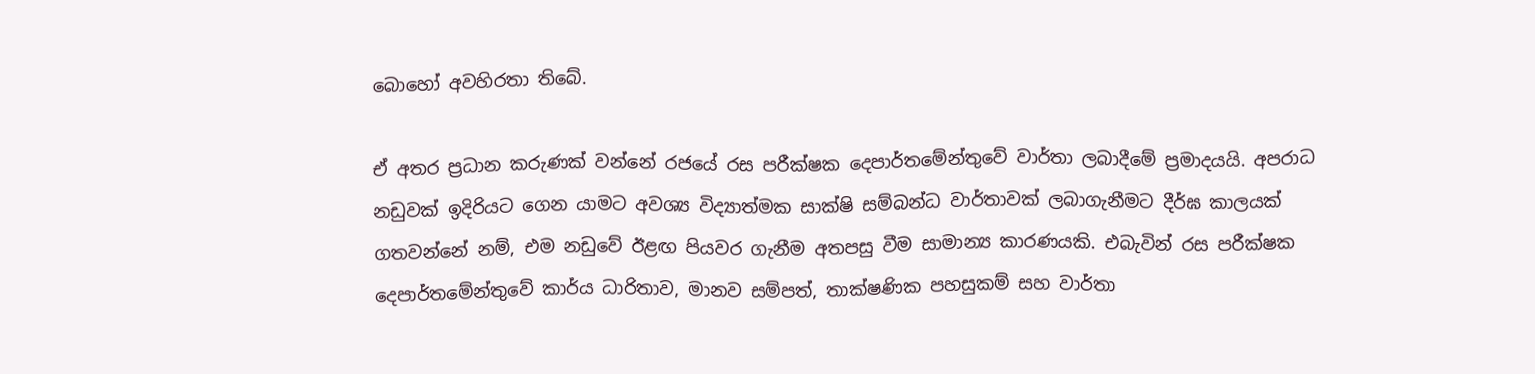බොහෝ අවහිරතා තිබේ.

ඒ අතර ප්‍රධාන කරුණක් වන්නේ රජයේ රස පරීක්ෂක දෙපාර්තමේන්තුවේ වාර්තා ලබාදීමේ ප්‍රමාදයයි. අපරාධ නඩුවක් ඉදිරියට ගෙන යාමට අවශ්‍ය විද්‍යාත්මක සාක්ෂි සම්බන්ධ වාර්තාවක් ලබාගැනීමට දීර්ඝ කාලයක් ගතවන්නේ නම්, එම නඩුවේ ඊළඟ පියවර ගැනීම අතපසු වීම සාමාන්‍ය කාරණයකි. එබැවින් රස පරීක්ෂක දෙපාර්තමේන්තුවේ කාර්ය ධාරිතාව, මානව සම්පත්, තාක්ෂණික පහසුකම් සහ වාර්තා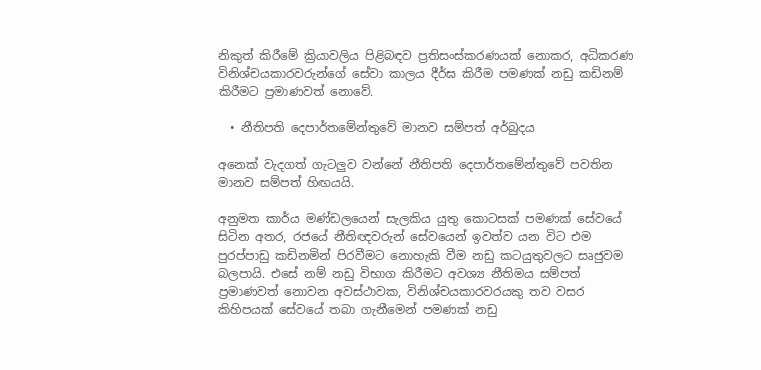නිකුත් කිරීමේ ක්‍රියාවලිය පිළිබඳව ප්‍රතිසංස්කරණයක් නොකර, අධිකරණ විනිශ්චයකාරවරුන්ගේ සේවා කාලය දීර්ඝ කිරීම පමණක් නඩු කඩිනම් කිරීමට ප්‍රමාණවත් නොවේ.

  • නීතිපති දෙපාර්තමේන්තුවේ මානව සම්පත් අර්බුදය

අනෙක් වැදගත් ගැටලුව වන්නේ නීතිපති දෙපාර්තමේන්තුවේ පවතින මානව සම්පත් හිඟයයි.

අනුමත කාර්ය මණ්ඩලයෙන් සැලකිය යුතු කොටසක් පමණක් සේවයේ සිටින අතර, රජයේ නීතිඥවරුන් සේවයෙන් ඉවත්ව යන විට එම පුරප්පාඩු කඩිනමින් පිරවීමට නොහැකි වීම නඩු කටයුතුවලට සෘජුවම බලපායි. එසේ නම් නඩු විභාග කිරීමට අවශ්‍ය නීතිමය සම්පත් ප්‍රමාණවත් නොවන අවස්ථාවක, විනිශ්චයකාරවරයකු තව වසර කිහිපයක් සේවයේ තබා ගැනීමෙන් පමණක් නඩු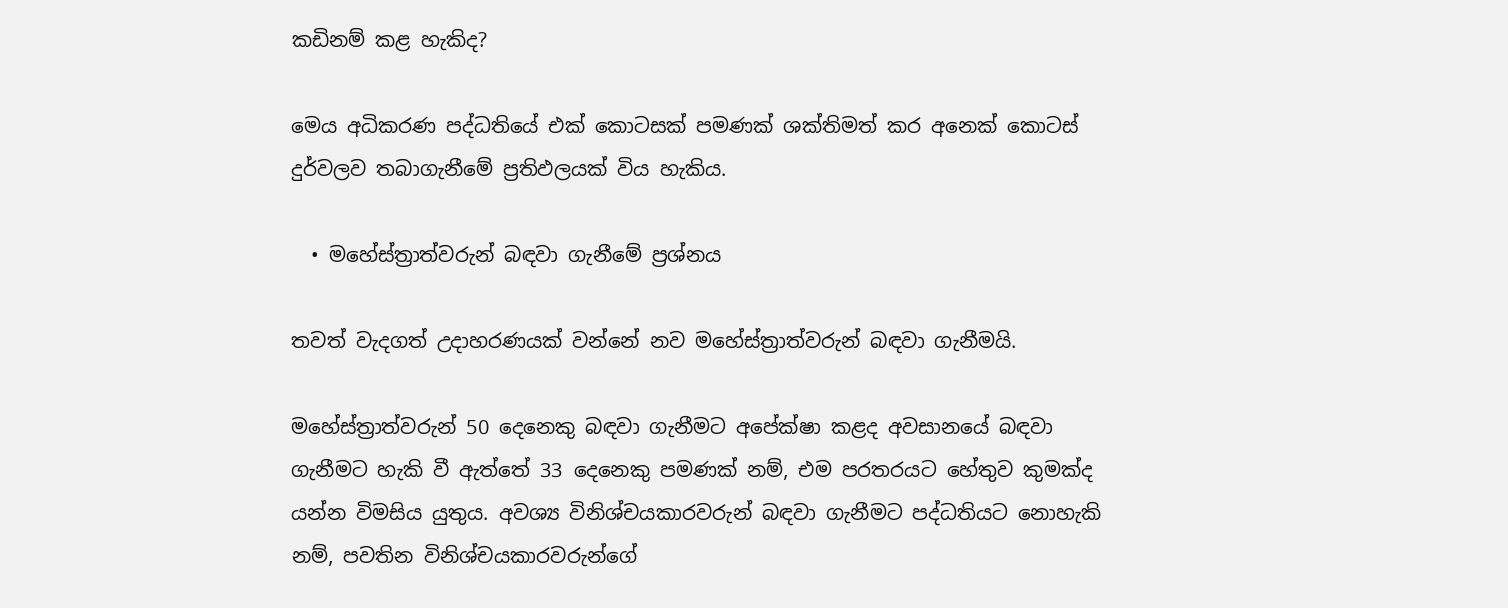කඩිනම් කළ හැකිද?

මෙය අධිකරණ පද්ධතියේ එක් කොටසක් පමණක් ශක්තිමත් කර අනෙක් කොටස් දුර්වලව තබාගැනීමේ ප්‍රතිඵලයක් විය හැකිය.

  • මහේස්ත්‍රාත්වරුන් බඳවා ගැනීමේ ප්‍රශ්නය

තවත් වැදගත් උදාහරණයක් වන්නේ නව මහේස්ත්‍රාත්වරුන් බඳවා ගැනීමයි.

මහේස්ත්‍රාත්වරුන් 50 දෙනෙකු බඳවා ගැනීමට අපේක්ෂා කළද අවසානයේ බඳවා ගැනීමට හැකි වී ඇත්තේ 33 දෙනෙකු පමණක් නම්, එම පරතරයට හේතුව කුමක්ද යන්න විමසිය යුතුය. අවශ්‍ය විනිශ්චයකාරවරුන් බඳවා ගැනීමට පද්ධතියට නොහැකි නම්, පවතින විනිශ්චයකාරවරුන්ගේ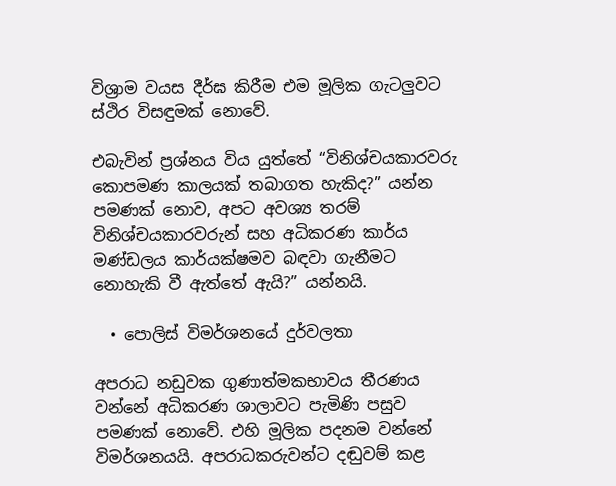විශ්‍රාම වයස දීර්ඝ කිරීම එම මූලික ගැටලුවට ස්ථිර විසඳුමක් නොවේ.

එබැවින් ප්‍රශ්නය විය යුත්තේ “විනිශ්චයකාරවරු කොපමණ කාලයක් තබාගත හැකිද?” යන්න පමණක් නොව, අපට අවශ්‍ය තරම් විනිශ්චයකාරවරුන් සහ අධිකරණ කාර්ය මණ්ඩලය කාර්යක්ෂමව බඳවා ගැනීමට නොහැකි වී ඇත්තේ ඇයි?” යන්නයි.

  • පොලිස් විමර්ශනයේ දුර්වලතා

අපරාධ නඩුවක ගුණාත්මකභාවය තීරණය වන්නේ අධිකරණ ශාලාවට පැමිණි පසුව පමණක් නොවේ. එහි මූලික පදනම වන්නේ විමර්ශනයයි. අපරාධකරුවන්ට දඬුවම් කළ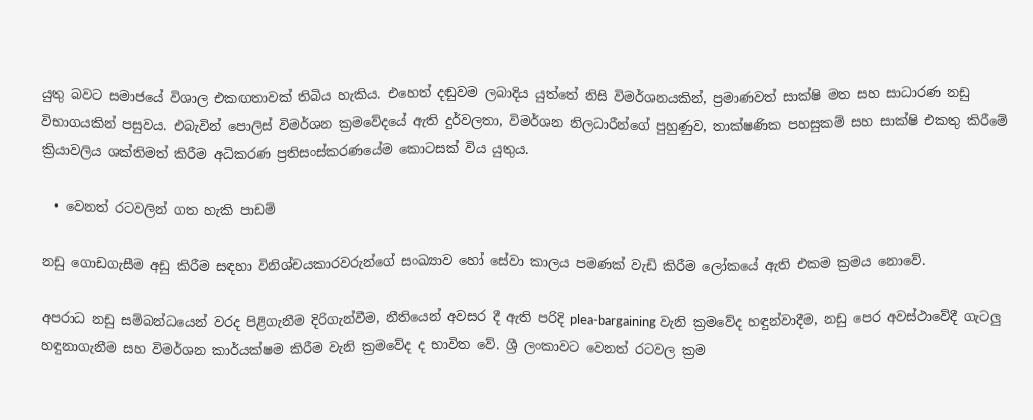යුතු බවට සමාජයේ විශාල එකඟතාවක් තිබිය හැකිය. එහෙත් දඬුවම ලබාදිය යුත්තේ නිසි විමර්ශනයකින්, ප්‍රමාණවත් සාක්ෂි මත සහ සාධාරණ නඩු විභාගයකින් පසුවය. එබැවින් පොලිස් විමර්ශන ක්‍රමවේදයේ ඇති දුර්වලතා, විමර්ශන නිලධාරීන්ගේ පුහුණුව, තාක්ෂණික පහසුකම් සහ සාක්ෂි එකතු කිරීමේ ක්‍රියාවලිය ශක්තිමත් කිරීම අධිකරණ ප්‍රතිසංස්කරණයේම කොටසක් විය යුතුය.

  • වෙනත් රටවලින් ගත හැකි පාඩම්

නඩු ගොඩගැසීම අඩු කිරීම සඳහා විනිශ්චයකාරවරුන්ගේ සංඛ්‍යාව හෝ සේවා කාලය පමණක් වැඩි කිරීම ලෝකයේ ඇති එකම ක්‍රමය නොවේ.

අපරාධ නඩු සම්බන්ධයෙන් වරද පිළිගැනීම දිරිගැන්වීම, නීතියෙන් අවසර දී ඇති පරිදි plea-bargaining වැනි ක්‍රමවේද හඳුන්වාදීම, නඩු පෙර අවස්ථාවේදී ගැටලු හඳුනාගැනීම සහ විමර්ශන කාර්යක්ෂම කිරීම වැනි ක්‍රමවේද ද භාවිත වේ. ශ්‍රී ලංකාවට වෙනත් රටවල ක්‍රම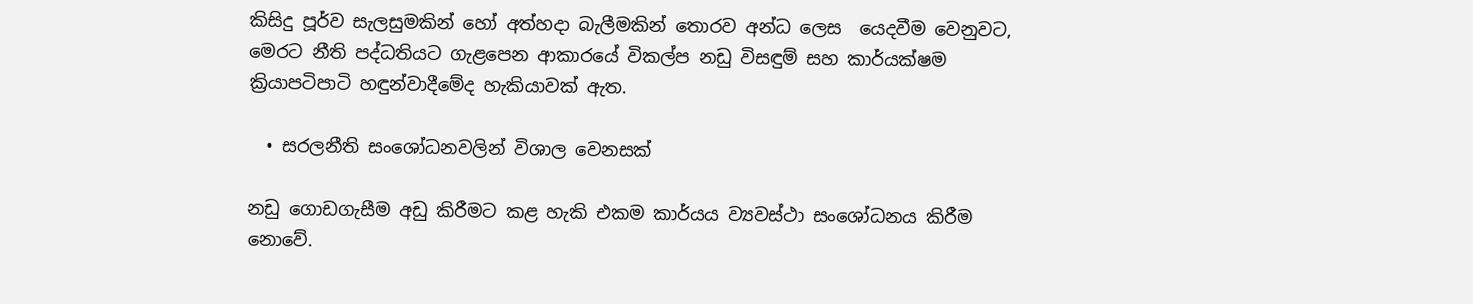කිසිදු පූර්ව සැලසුමකින් හෝ අත්හදා බැලීමකින් තොරව අන්ධ ලෙස  යෙදවීම වෙනුවට, මෙරට නීති පද්ධතියට ගැළපෙන ආකාරයේ විකල්ප නඩු විසඳුම් සහ කාර්යක්ෂම ක්‍රියාපටිපාටි හඳුන්වාදීමේද හැකියාවක් ඇත.

  • සරලනීති සංශෝධනවලින් විශාල වෙනසක්

නඩු ගොඩගැසීම අඩු කිරීමට කළ හැකි එකම කාර්යය ව්‍යවස්ථා සංශෝධනය කිරීම නොවේ.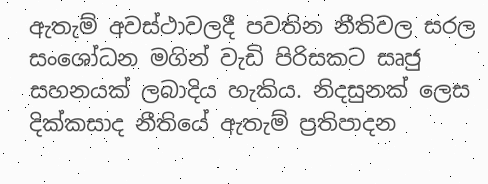ඇතැම් අවස්ථාවලදී පවතින නීතිවල සරල සංශෝධන මගින් වැඩි පිරිසකට සෘජු සහනයක් ලබාදිය හැකිය. නිදසුනක් ලෙස දික්කසාද නීතියේ ඇතැම් ප්‍රතිපාදන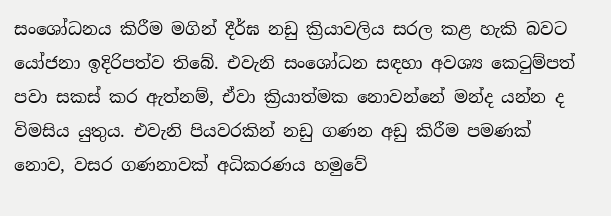සංශෝධනය කිරීම මගින් දීර්ඝ නඩු ක්‍රියාවලිය සරල කළ හැකි බවට යෝජනා ඉදිරිපත්ව තිබේ. එවැනි සංශෝධන සඳහා අවශ්‍ය කෙටුම්පත් පවා සකස් කර ඇත්නම්, ඒවා ක්‍රියාත්මක නොවන්නේ මන්ද යන්න ද විමසිය යුතුය. එවැනි පියවරකින් නඩු ගණන අඩු කිරීම පමණක් නොව, වසර ගණනාවක් අධිකරණය හමුවේ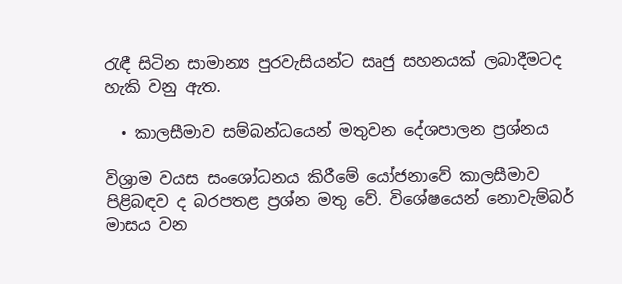රැඳී සිටින සාමාන්‍ය පුරවැසියන්ට සෘජු සහනයක් ලබාදීමටද හැකි වනු ඇත.

  • කාලසීමාව සම්බන්ධයෙන් මතුවන දේශපාලන ප්‍රශ්නය

විශ්‍රාම වයස සංශෝධනය කිරීමේ යෝජනාවේ කාලසීමාව පිළිබඳව ද බරපතළ ප්‍රශ්න මතු වේ. විශේෂයෙන් නොවැම්බර් මාසය වන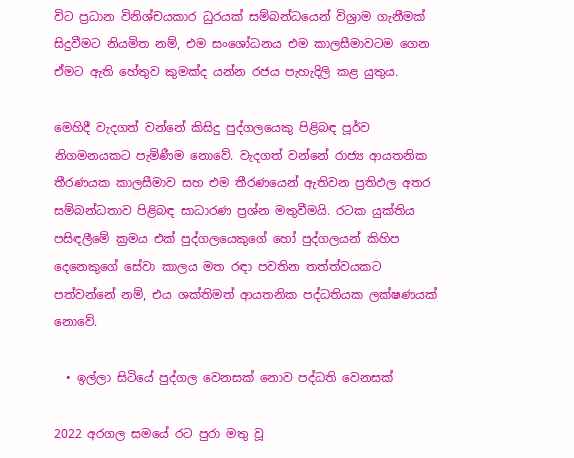විට ප්‍රධාන විනිශ්චයකාර ධුරයක් සම්බන්ධයෙන් විශ්‍රාම ගැනීමක් සිදුවීමට නියමිත නම්, එම සංශෝධනය එම කාලසීමාවටම ගෙන ඒමට ඇති හේතුව කුමක්ද යන්න රජය පැහැදිලි කළ යුතුය.

මෙහිදී වැදගත් වන්නේ කිසිදු පුද්ගලයෙකු පිළිබඳ පූර්ව නිගමනයකට පැමිණීම නොවේ. වැදගත් වන්නේ රාජ්‍ය ආයතනික තීරණයක කාලසීමාව සහ එම තීරණයෙන් ඇතිවන ප්‍රතිඵල අතර සම්බන්ධතාව පිළිබඳ සාධාරණ ප්‍රශ්න මතුවීමයි. රටක යුක්තිය පසිඳලීමේ ක්‍රමය එක් පුද්ගලයෙකුගේ හෝ පුද්ගලයන් කිහිප දෙනෙකුගේ සේවා කාලය මත රඳා පවතින තත්ත්වයකට පත්වන්නේ නම්, එය ශක්තිමත් ආයතනික පද්ධතියක ලක්ෂණයක් නොවේ.

  • ඉල්ලා සිටියේ පුද්ගල වෙනසක් නොව පද්ධති වෙනසක්

2022 අරගල සමයේ රට පුරා මතු වූ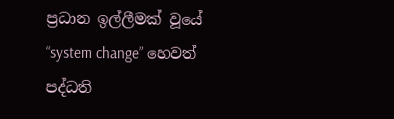ප්‍රධාන ඉල්ලීමක් වූයේ “system change” හෙවත් පද්ධති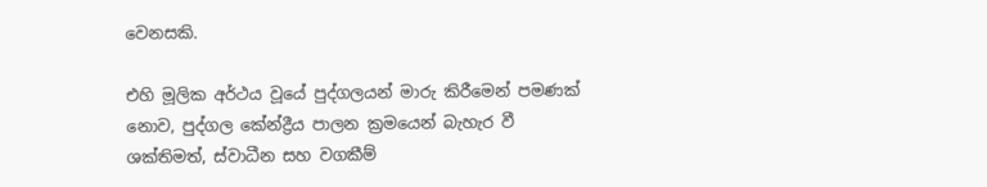වෙනසකි.

එහි මූලික අර්ථය වූයේ පුද්ගලයන් මාරු කිරීමෙන් පමණක් නොව, පුද්ගල කේන්ද්‍රීය පාලන ක්‍රමයෙන් බැහැර වී ශක්තිමත්, ස්වාධීන සහ වගකීම්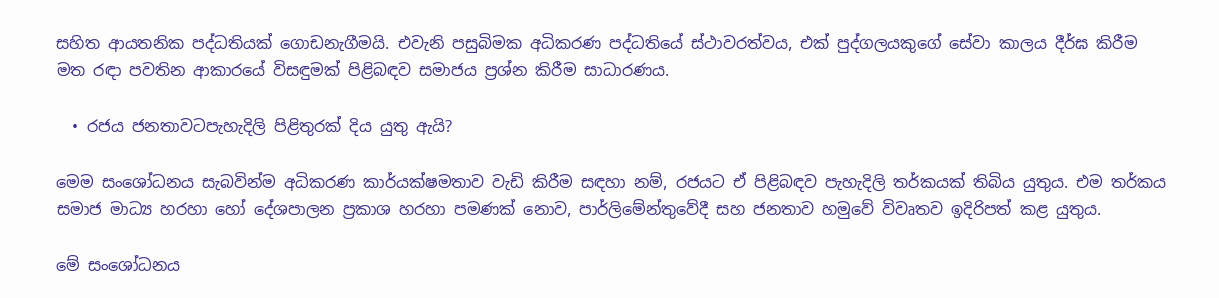සහිත ආයතනික පද්ධතියක් ගොඩනැගීමයි. එවැනි පසුබිමක අධිකරණ පද්ධතියේ ස්ථාවරත්වය, එක් පුද්ගලයකුගේ සේවා කාලය දීර්ඝ කිරීම මත රඳා පවතින ආකාරයේ විසඳුමක් පිළිබඳව සමාජය ප්‍රශ්න කිරීම සාධාරණය.

  • රජය ජනතාවටපැහැදිලි පිළිතුරක් දිය යුතු ඇයි?

මෙම සංශෝධනය සැබවින්ම අධිකරණ කාර්යක්ෂමතාව වැඩි කිරීම සඳහා නම්, රජයට ඒ පිළිබඳව පැහැදිලි තර්කයක් තිබිය යුතුය. එම තර්කය සමාජ මාධ්‍ය හරහා හෝ දේශපාලන ප්‍රකාශ හරහා පමණක් නොව, පාර්ලිමේන්තුවේදී සහ ජනතාව හමුවේ විවෘතව ඉදිරිපත් කළ යුතුය.

මේ සංශෝධනය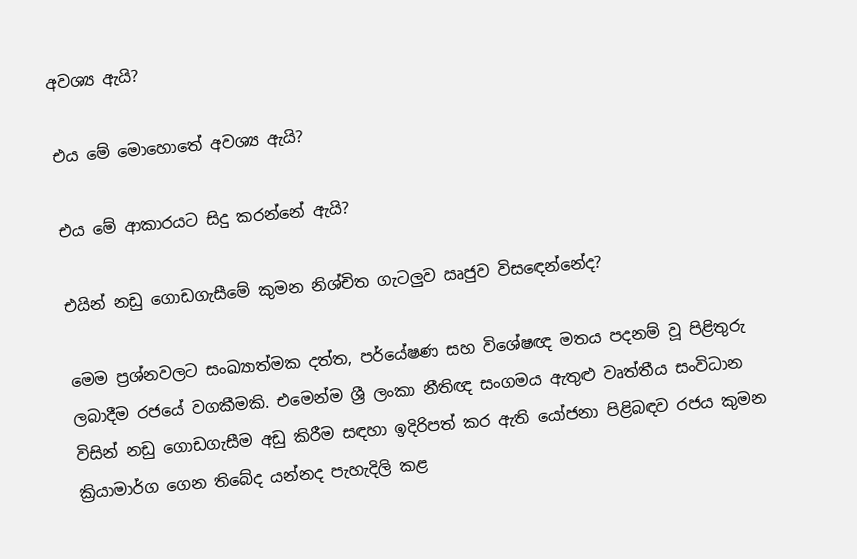අවශ්‍ය ඇයි?

එය මේ මොහොතේ අවශ්‍ය ඇයි?

එය මේ ආකාරයට සිදු කරන්නේ ඇයි?

එයින් නඩු ගොඩගැසීමේ කුමන නිශ්චිත ගැටලුව ඍජුව විසඳෙන්නේද?

මෙම ප්‍රශ්නවලට සංඛ්‍යාත්මක දත්ත, පර්යේෂණ සහ විශේෂඥ මතය පදනම් වූ පිළිතුරු ලබාදීම රජයේ වගකීමකි. එමෙන්ම ශ්‍රී ලංකා නීතිඥ සංගමය ඇතුළු වෘත්තීය සංවිධාන විසින් නඩු ගොඩගැසීම අඩු කිරීම සඳහා ඉදිරිපත් කර ඇති යෝජනා පිළිබඳව රජය කුමන ක්‍රියාමාර්ග ගෙන තිබේද යන්නද පැහැදිලි කළ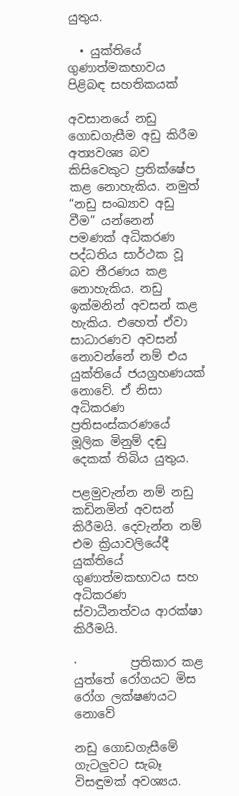යුතුය.

  • යුක්තියේ ගුණාත්මකභාවය පිළිබඳ සහතිකයක්

අවසානයේ නඩු ගොඩගැසීම අඩු කිරීම අත්‍යවශ්‍ය බව කිසිවෙකුට ප්‍රතික්ෂේප කළ නොහැකිය. නමුත් “නඩු සංඛ්‍යාව අඩු වීම” යන්නෙන් පමණක් අධිකරණ පද්ධතිය සාර්ථක වූ බව තීරණය කළ නොහැකිය. නඩු ඉක්මනින් අවසන් කළ හැකිය. එහෙත් ඒවා සාධාරණව අවසන් නොවන්නේ නම් එය යුක්තියේ ජයග්‍රහණයක් නොවේ. ඒ නිසා අධිකරණ ප්‍රතිසංස්කරණයේ මූලික මිනුම් දඬු දෙකක් තිබිය යුතුය.

පළමුවැන්න නම් නඩු කඩිනමින් අවසන් කිරීමයි. දෙවැන්න නම් එම ක්‍රියාවලියේදී යුක්තියේ ගුණාත්මකභාවය සහ අධිකරණ ස්වාධීනත්වය ආරක්ෂා කිරීමයි.

·         ප්‍රතිකාර කළ යුත්තේ රෝගයට මිස රෝග ලක්ෂණයට නොවේ

නඩු ගොඩගැසීමේ ගැටලුවට සැබෑ විසඳුමක් අවශ්‍යය.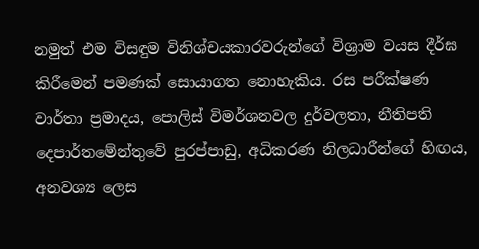නමුත් එම විසඳුම විනිශ්චයකාරවරුන්ගේ විශ්‍රාම වයස දීර්ඝ කිරීමෙන් පමණක් සොයාගත නොහැකිය. රස පරීක්ෂණ වාර්තා ප්‍රමාදය, පොලිස් විමර්ශනවල දුර්වලතා, නීතිපති දෙපාර්තමේන්තුවේ පුරප්පාඩු, අධිකරණ නිලධාරීන්ගේ හිඟය, අනවශ්‍ය ලෙස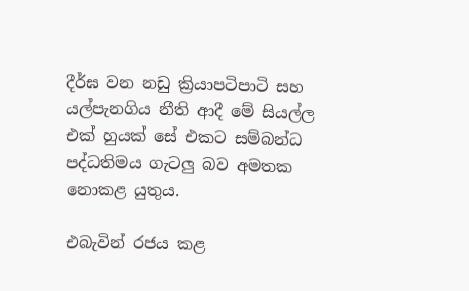දීර්ඝ වන නඩු ක්‍රියාපටිපාටි සහ යල්පැනගිය නීති ආදී මේ සියල්ල එක් හුයක් සේ එකට සම්බන්ධ පද්ධතිමය ගැටලු බව අමතක නොකළ යුතුය.

එබැවින් රජය කළ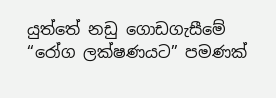යුත්තේ නඩු ගොඩගැසීමේ “රෝග ලක්ෂණයට” පමණක්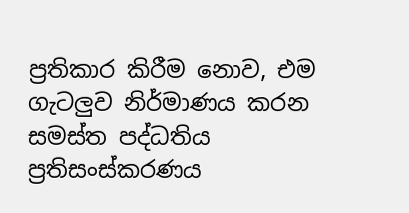ප්‍රතිකාර කිරීම නොව, එම ගැටලුව නිර්මාණය කරන සමස්ත පද්ධතිය ප්‍රතිසංස්කරණය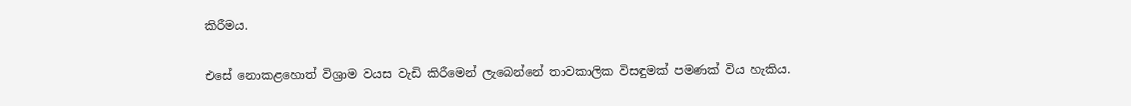කිරීමය.

එසේ නොකළහොත් විශ්‍රාම වයස වැඩි කිරීමෙන් ලැබෙන්නේ තාවකාලික විසඳුමක් පමණක් විය හැකිය.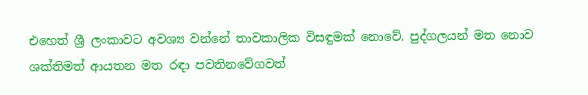එහෙත් ශ්‍රී ලංකාවට අවශ්‍ය වන්නේ තාවකාලික විසඳුමක් නොවේ. පුද්ගලයන් මත නොව ශක්තිමත් ආයතන මත රඳා පවතිනවේගවත්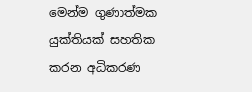මෙන්ම ගුණාත්මක යුක්තියක් සහතික කරන අධිකරණ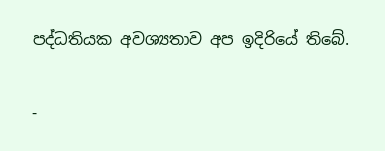පද්ධතියක අවශ්‍යතාව අප ඉදිරියේ තිබේ.

-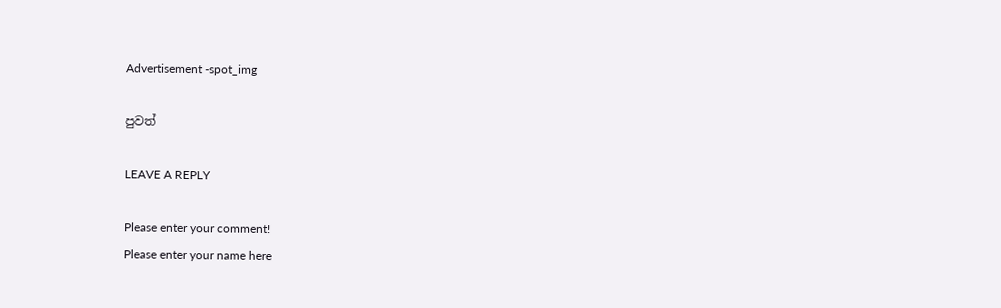Advertisement -spot_img

පුවත්

LEAVE A REPLY

Please enter your comment!
Please enter your name here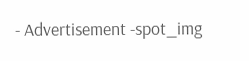- Advertisement -spot_img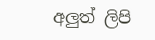අලුත් ලිපි